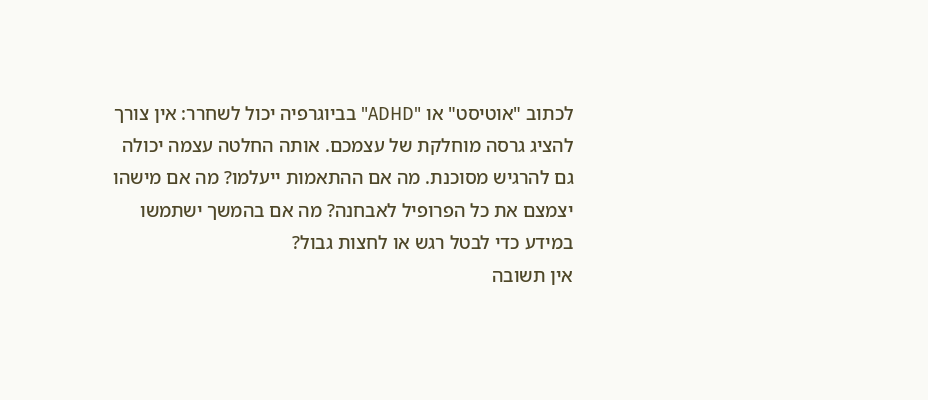לכתוב "אוטיסט" או "ADHD" בביוגרפיה יכול לשחרר: אין צורך להציג גרסה מוחלקת של עצמכם. אותה החלטה עצמה יכולה גם להרגיש מסוכנת. מה אם ההתאמות ייעלמו? מה אם מישהו יצמצם את כל הפרופיל לאבחנה? מה אם בהמשך ישתמשו במידע כדי לבטל רגש או לחצות גבול?
אין תשובה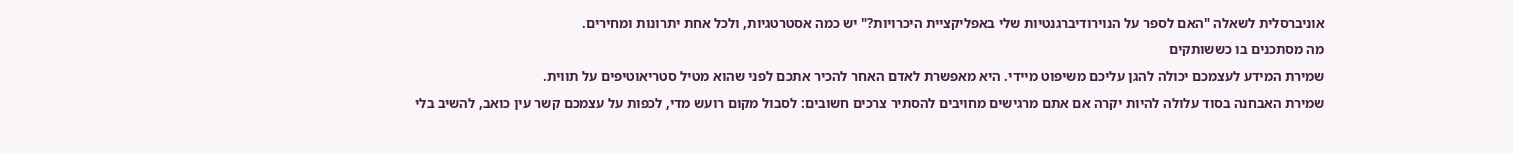אוניברסלית לשאלה "האם לספר על הנוירודיברגנטיות שלי באפליקציית היכרויות?" יש כמה אסטרטגיות, ולכל אחת יתרונות ומחירים.
מה מסתכנים בו כששותקים
שמירת המידע לעצמכם יכולה להגן עליכם משיפוט מיידי. היא מאפשרת לאדם האחר להכיר אתכם לפני שהוא מטיל סטריאוטיפים על תווית.
שמירת האבחנה בסוד עלולה להיות יקרה אם אתם מרגישים מחויבים להסתיר צרכים חשובים: לסבול מקום רועש מדי, לכפות על עצמכם קשר עין כואב, להשיב בלי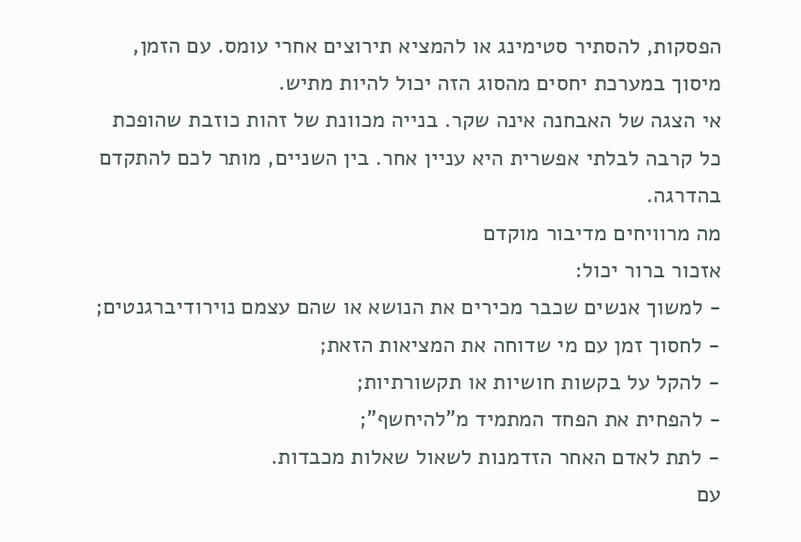הפסקות, להסתיר סטימינג או להמציא תירוצים אחרי עומס. עם הזמן, מיסוך במערכת יחסים מהסוג הזה יכול להיות מתיש.
אי הצגה של האבחנה אינה שקר. בנייה מכוונת של זהות כוזבת שהופכת כל קרבה לבלתי אפשרית היא עניין אחר. בין השניים, מותר לכם להתקדם בהדרגה.
מה מרוויחים מדיבור מוקדם
אזכור ברור יכול:
- למשוך אנשים שכבר מכירים את הנושא או שהם עצמם נוירודיברגנטים;
- לחסוך זמן עם מי שדוחה את המציאות הזאת;
- להקל על בקשות חושיות או תקשורתיות;
- להפחית את הפחד המתמיד מ"להיחשף";
- לתת לאדם האחר הזדמנות לשאול שאלות מכבדות.
עם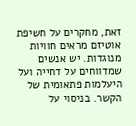זאת, מחקרים על חשיפת אוטיזם מראים חוויות מנוגדות. יש אנשים שמדווחים על דחייה ועל היעלמות פתאומית של הקשר. בניסוי על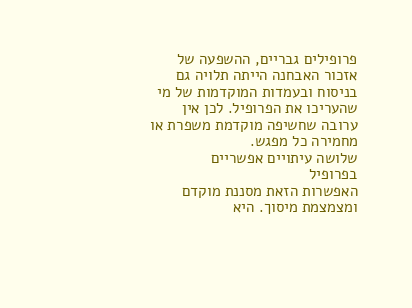פרופילים גבריים, ההשפעה של אזכור האבחנה הייתה תלויה גם בניסוח ובעמדות המוקדמות של מי שהעריכו את הפרופיל. לכן אין ערובה שחשיפה מוקדמת משפרת או מחמירה כל מפגש.
שלושה עיתויים אפשריים
בפרופיל
האפשרות הזאת מסננת מוקדם ומצמצמת מיסוך. היא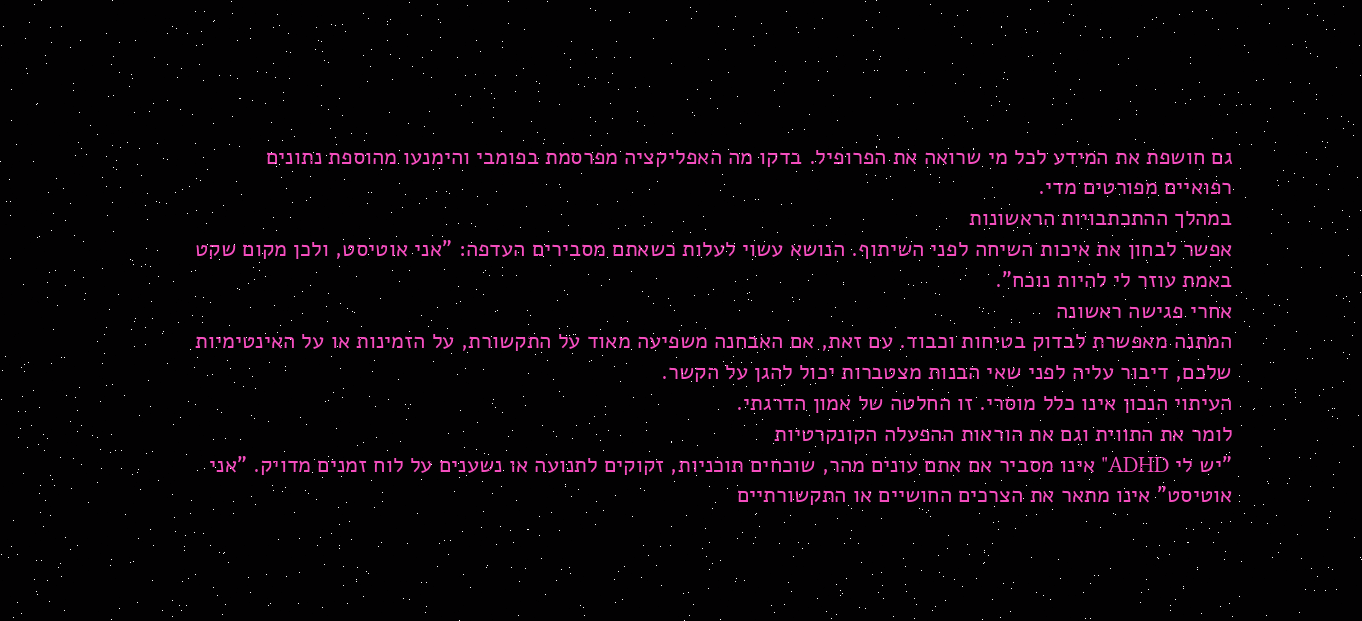גם חושפת את המידע לכל מי שרואה את הפרופיל. בדקו מה האפליקציה מפרסמת בפומבי והימנעו מהוספת נתונים רפואיים מפורטים מדי.
במהלך ההתכתבויות הראשונות
אפשר לבחון את איכות השיחה לפני השיתוף. הנושא עשוי לעלות כשאתם מסבירים העדפה: "אני אוטיסט, ולכן מקום שקט באמת עוזר לי להיות נוכח".
אחרי פגישה ראשונה
המתנה מאפשרת לבדוק בטיחות וכבוד. עם זאת, אם האבחנה משפיעה מאוד על התקשורת, על הזמינות או על האינטימיות שלכם, דיבור עליה לפני שאי הבנות מצטברות יכול להגן על הקשר.
העיתוי הנכון אינו כלל מוסרי. זו החלטה של אמון הדרגתי.
לומר את התווית וגם את הוראות ההפעלה הקונקרטיות
"יש לי ADHD" אינו מסביר אם אתם עונים מהר, שוכחים תוכניות, זקוקים לתנועה או נשענים על לוח זמנים מדויק. "אני אוטיסט" אינו מתאר את הצרכים החושיים או התקשורתיים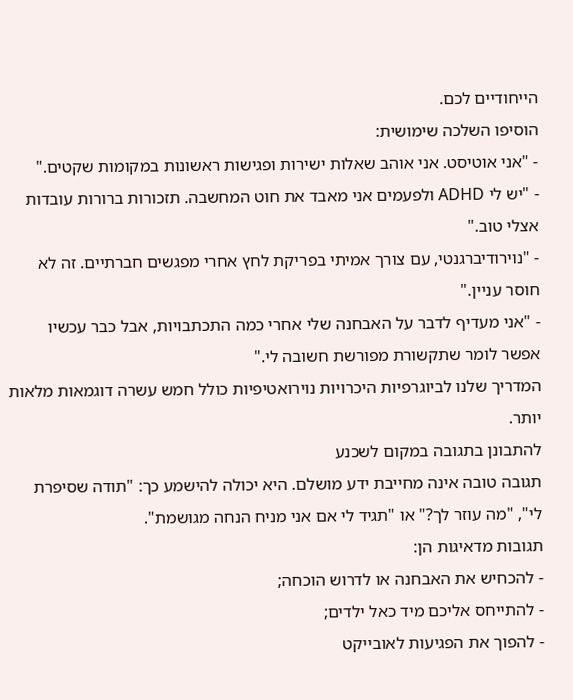הייחודיים לכם.
הוסיפו השלכה שימושית:
- "אני אוטיסט. אני אוהב שאלות ישירות ופגישות ראשונות במקומות שקטים."
- "יש לי ADHD ולפעמים אני מאבד את חוט המחשבה. תזכורות ברורות עובדות אצלי טוב."
- "נוירודיברגנטי, עם צורך אמיתי בפריקת לחץ אחרי מפגשים חברתיים. זה לא חוסר עניין."
- "אני מעדיף לדבר על האבחנה שלי אחרי כמה התכתבויות, אבל כבר עכשיו אפשר לומר שתקשורת מפורשת חשובה לי."
המדריך שלנו לביוגרפיות היכרויות נוירואטיפיות כולל חמש עשרה דוגמאות מלאות יותר.
להתבונן בתגובה במקום לשכנע
תגובה טובה אינה מחייבת ידע מושלם. היא יכולה להישמע כך: "תודה שסיפרת לי", "מה עוזר לך?" או "תגיד לי אם אני מניח הנחה מגושמת".
תגובות מדאיגות הן:
- להכחיש את האבחנה או לדרוש הוכחה;
- להתייחס אליכם מיד כאל ילדים;
- להפוך את הפגיעות לאובייקט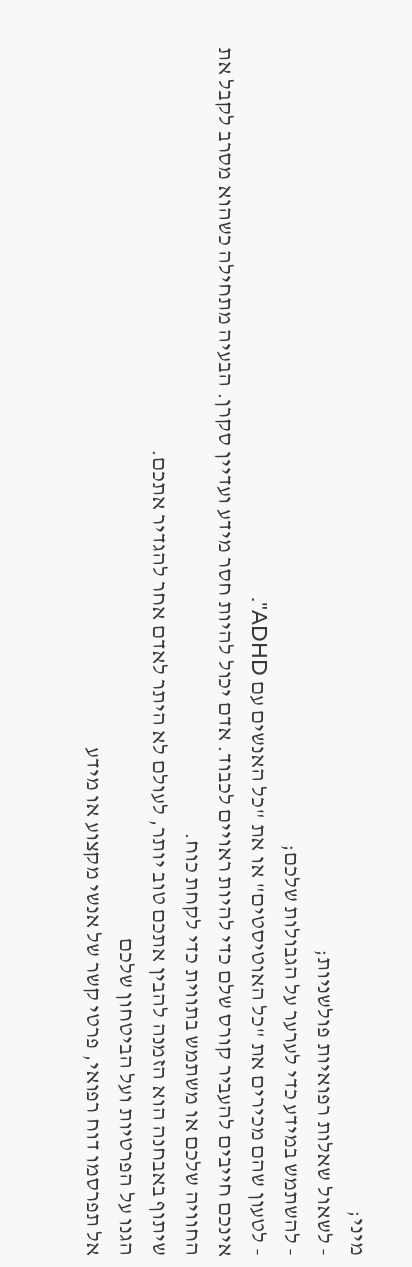מיני;
- לשאול שאלות רפואיות פולשניות;
- להשתמש במידע כדי לערער על הגבולות שלכם;
- לטעון שהם מכירים את "כל האוטיסטים" או את "כל האנשים עם ADHD".
אינכם חייבים להעביר קורס שלם כדי להיות ראויים לכבוד. אדם יכול להיות חסר מידע ועדיין סקרן. הבעיה מתחילה כשהוא מסרב לקבל את החוויה שלכם או משתמש בתווית כדי לקחת כוח.
שיתוף באבחנה הוא הזמנה להבין אתכם טוב יותר, לעולם לא היתר לאדם אחר להגדיר אתכם.
הגנו על הפרטיות ועל הביטחון שלכם
אל תפרסמו דוח רפואי, פרטי קשר של אנשי מקצוע או מידע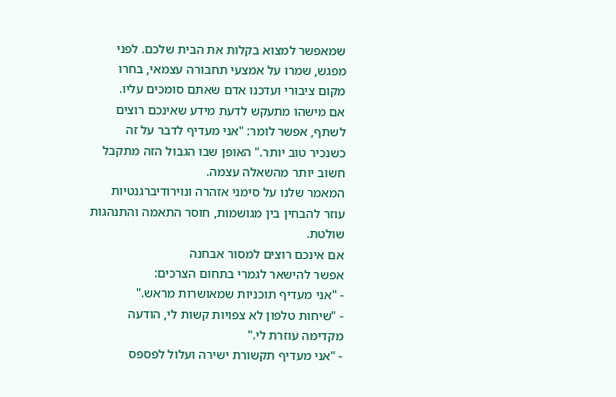שמאפשר למצוא בקלות את הבית שלכם. לפני מפגש, שמרו על אמצעי תחבורה עצמאי, בחרו מקום ציבורי ועדכנו אדם שאתם סומכים עליו.
אם מישהו מתעקש לדעת מידע שאינכם רוצים לשתף, אפשר לומר: "אני מעדיף לדבר על זה כשנכיר טוב יותר." האופן שבו הגבול הזה מתקבל חשוב יותר מהשאלה עצמה.
המאמר שלנו על סימני אזהרה ונוירודיברגנטיות עוזר להבחין בין מגושמות, חוסר התאמה והתנהגות שולטת.
אם אינכם רוצים למסור אבחנה
אפשר להישאר לגמרי בתחום הצרכים:
- "אני מעדיף תוכניות שמאושרות מראש."
- "שיחות טלפון לא צפויות קשות לי, הודעה מקדימה עוזרת לי."
- "אני מעדיף תקשורת ישירה ועלול לפספס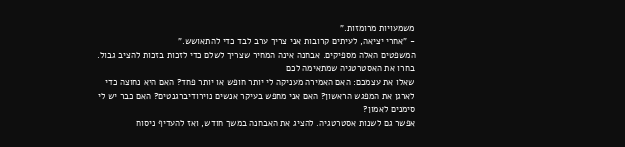משמעויות מרומזות."
- "אחרי יציאה, לעיתים קרובות אני צריך ערב לבד כדי להתאושש."
המשפטים האלה מספיקים. אבחנה אינה המחיר שצריך לשלם כדי לזכות בזכות להציב גבול.
בחרו את האסטרטגיה שמתאימה לכם
שאלו את עצמכם: האם האמירה מעניקה לי יותר חופש או יותר פחד? האם היא נחוצה כדי לארגן את המפגש הראשון? האם אני מחפש בעיקר אנשים נוירודיברגנטים? האם כבר יש לי סימנים לאמון?
אפשר גם לשנות אסטרטגיה. להציג את האבחנה במשך חודש, ואז להעדיף ניסוח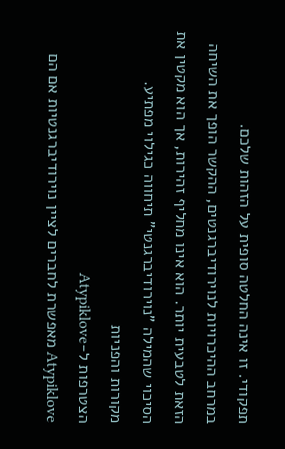תפקודי. זו אינה החלטה סופית על הזהות שלכם.
במרחב ההיכרויות לנוירודיברגנטים, ההקשר הופך את השיחה הזאת לטבעית יותר. הוא אינו מחליף זהירות, אך הוא מקטין את הסיכוי שהמילה "נוירודיברגנטי" תיחווה כגילוי מפתיע.
מקורות והפניות
הצטרפות ל-Atypiklove
Atypiklove מאפשרת לחברים לציין נוירודיברגנטיות אם הם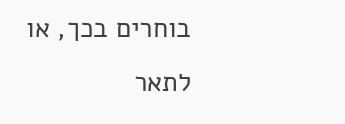בוחרים בכך, או לתאר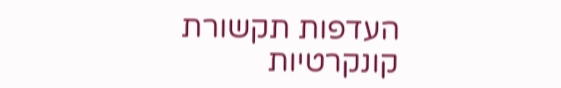העדפות תקשורת קונקרטיות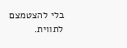בלי להצטמצם לתווית.